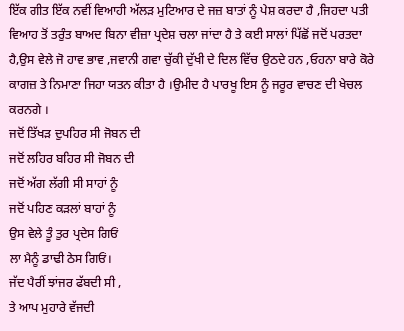ਇੱਕ ਗੀਤ ਇੱਕ ਨਵੀਂ ਵਿਆਹੀ ਅੱਲੜ ਮੁਟਿਆਰ ਦੇ ਜਜ਼ ਬਾਤਾਂ ਨੂੰ ਪੇਸ਼ ਕਰਦਾ ਹੈ ,ਜਿਹਦਾ ਪਤੀ ਵਿਆਹ ਤੋਂ ਤਰੁੰਤ ਬਾਅਦ ਬਿਨਾ ਵੀਜ਼ਾ ਪ੍ਰਦੇਸ਼ ਚਲਾ ਜਾਂਦਾ ਹੈ ਤੇ ਕਈ ਸਾਲਾਂ ਪਿੱਛੋਂ ਜਦੋਂ ਪਰਤਦਾ ਹੈ,ਉਸ ਵੇਲੇ ਜੋ ਹਾਵ ਭਾਵ ,ਜਵਾਨੀ ਗਵਾ ਚੁੱਕੀ ਦੁੱਖੀ ਦੇ ਦਿਲ ਵਿੱਚ ਉਠਦੇ ਹਨ ,ਓਹਨਾ ਬਾਰੇ ਕੋਰੇ ਕਾਗਜ਼ ਤੇ ਨਿਮਾਣਾ ਜਿਹਾ ਯਤਨ ਕੀਤਾ ਹੈ ।ਉਮੀਦ ਹੈ ਪਾਰਖੂ ਇਸ ਨੂੰ ਜਰੂਰ ਵਾਚਣ ਦੀ ਖੇਚਲ ਕਰਨਗੇ ।
ਜਦੋਂ ਤਿੱਖੜ ਦੁਪਹਿਰ ਸੀ ਜੋਬਨ ਦੀ
ਜਦੋਂ ਲਹਿਰ ਬਹਿਰ ਸੀ ਜੋਬਨ ਦੀ
ਜਦੋਂ ਅੱਗ ਲੱਗੀ ਸੀ ਸਾਹਾਂ ਨੂੰ
ਜਦੋਂ ਪਹਿਣ ਕੜਲਾਂ ਬਾਹਾਂ ਨੂੰ
ਉਸ ਵੇਲੇ ਤੂੰ ਤੁਰ ਪ੍ਰਦੇਸ ਗਿਓਂ
ਲਾ ਮੈਨੂੰ ਡਾਢੀ ਠੇਸ ਗਿਓਂ।
ਜੱਦ ਪੈਰੀਂ ਝਾਂਜਰ ਫੱਬਦੀ ਸੀ ,
ਤੇ ਆਪ ਮੁਹਾਰੇ ਵੱਜਦੀ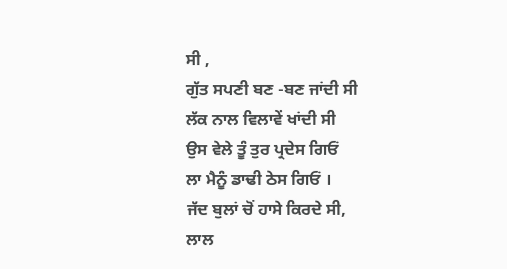ਸੀ ,
ਗੁੱਤ ਸਪਣੀ ਬਣ -ਬਣ ਜਾਂਦੀ ਸੀ
ਲੱਕ ਨਾਲ ਵਿਲਾਵੇਂ ਖਾਂਦੀ ਸੀ
ਉਸ ਵੇਲੇ ਤੂੰ ਤੁਰ ਪ੍ਰਦੇਸ ਗਿਓਂ
ਲਾ ਮੈਨੂੰ ਡਾਢੀ ਠੇਸ ਗਿਓਂ ।
ਜੱਦ ਬੁਲਾਂ ਚੋਂ ਹਾਸੇ ਕਿਰਦੇ ਸੀ,
ਲਾਲ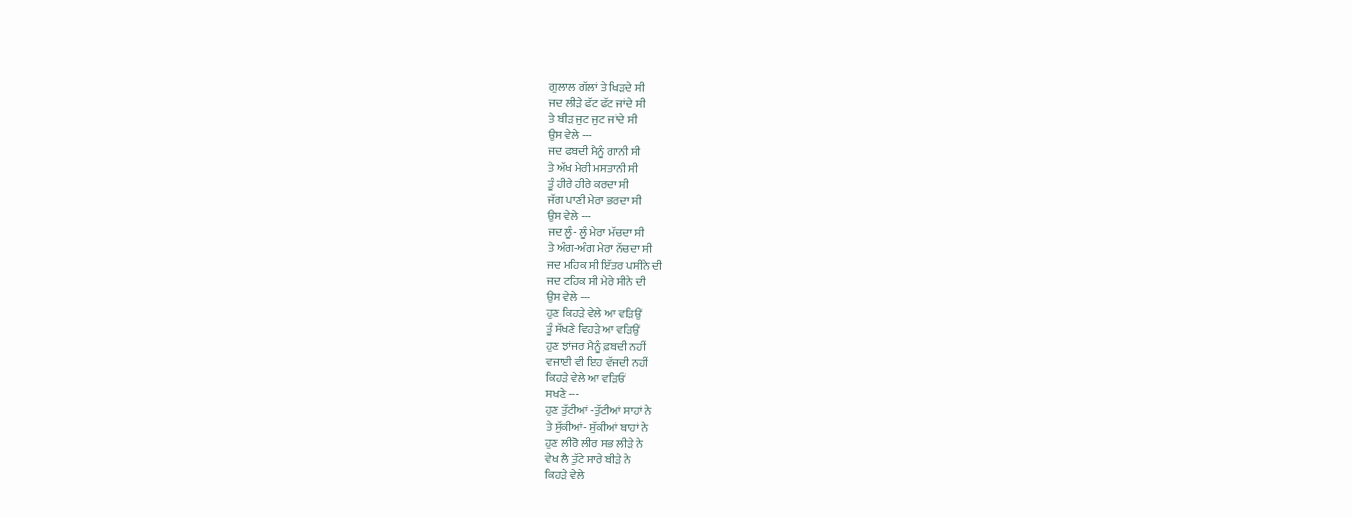ਗੁਲਾਲ ਗੱਲਾਂ ਤੇ ਖਿੜਦੇ ਸੀ
ਜਦ ਲੀੜੇ ਫੱਟ ਫੱਟ ਜਾਂਦੇ ਸੀ
ਤੇ ਬੀੜ ਜੁਟ ਜੁਟ ਜਾਂਦੇ ਸੀ
ਉਸ ਵੇਲੇ ---
ਜਦ ਫਬਦੀ ਮੈਨੂੰ ਗਾਨੀ ਸੀ
ਤੇ ਅੱਖ ਮੇਰੀ ਮਸਤਾਨੀ ਸੀ
ਤੂੰ ਹੀਰੇ ਹੀਰੇ ਕਰਦਾ ਸੀ
ਜੱਗ ਪਾਣੀ ਮੇਰਾ ਭਰਦਾ ਸੀ
ਉਸ ਵੇਲੇ ---
ਜਦ ਲੂੰ- ਲੂੰ ਮੇਰਾ ਮੱਚਦਾ ਸੀ
ਤੇ ਅੰਗ-ਅੰਗ ਮੇਰਾ ਨੱਚਦਾ ਸੀ
ਜਦ ਮਹਿਕ ਸੀ ਇੱਤਰ ਪਸੀਨੇ ਦੀ
ਜਦ ਟਹਿਕ ਸੀ ਮੇਰੇ ਸੀਨੇ ਦੀ
ਉਸ ਵੇਲੇ ---
ਹੁਣ ਕਿਹੜੇ ਵੇਲੇ ਆ ਵੜਿਉਂ
ਤੂੰ ਸੱਖਣੇ ਵਿਹੜੇ ਆ ਵੜਿਉਂ
ਹੁਣ ਝਾਂਜਰ ਮੈਨੂੰ ਫ਼ਬਦੀ ਨਹੀਂ
ਵਜਾਈ ਵੀ ਇਹ ਵੱਜਦੀ ਨਹੀਂ
ਕਿਹੜੇ ਵੇਲੇ ਆ ਵੜਿਓਂ
ਸਖਣੇ ---
ਹੁਣ ਤੁੱਟੀਆਂ -ਤੁੱਟੀਆਂ ਸਾਹਾਂ ਨੇ
ਤੇ ਸੁੱਕੀਆਂ- ਸੁੱਕੀਆਂ ਬਾਹਾਂ ਨੇ
ਹੁਣ ਲੀਰੋ ਲੀਰ ਸਭ ਲੀੜੇ ਨੇ
ਵੇਖ ਲੈ ਤੁੱਟੇ ਸਾਰੇ ਬੀੜੇ ਨੇ
ਕਿਹੜੇ ਵੇਲੇ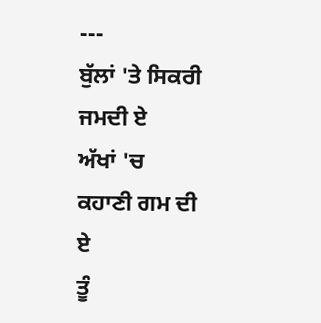---
ਬੁੱਲਾਂ 'ਤੇ ਸਿਕਰੀ ਜਮਦੀ ਏ
ਅੱਖਾਂ 'ਚ ਕਹਾਣੀ ਗਮ ਦੀ ਏ
ਤੂੰ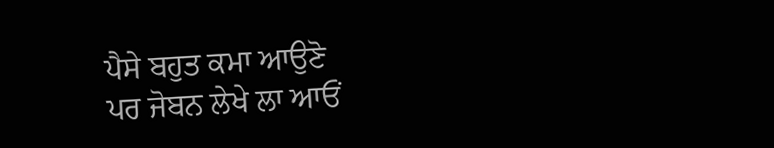ਪੈਸੇ ਬਹੁਤ ਕਮਾ ਆਉਣੋ
ਪਰ ਜੋਬਨ ਲੇਖੇ ਲਾ ਆਓਂ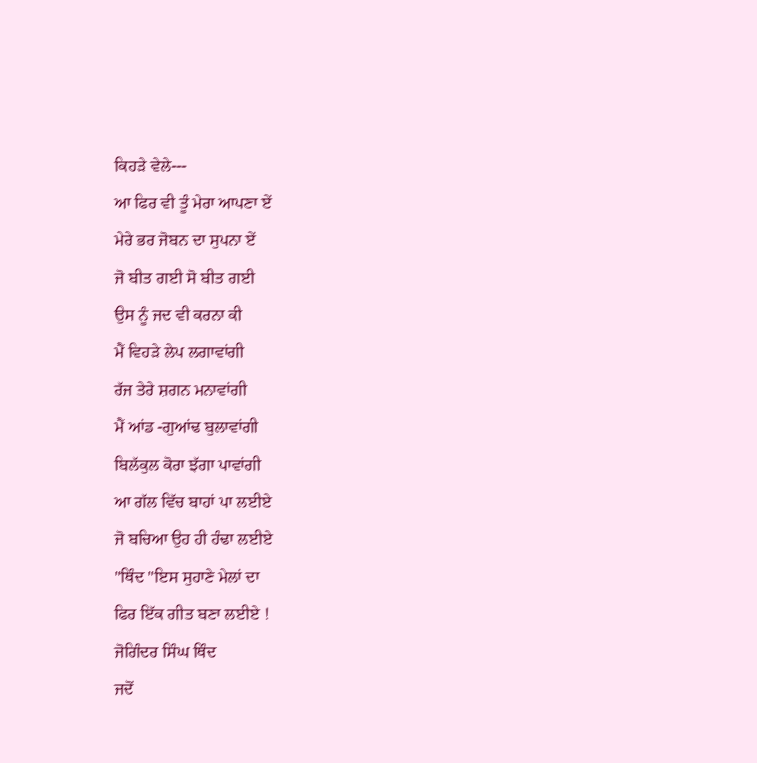ਕਿਹੜੇ ਵੇਲੇ---
ਆ ਫਿਰ ਵੀ ਤੂੰ ਮੇਰਾ ਆਪਣਾ ਏਂ
ਮੇਰੇ ਭਰ ਜੋਬਨ ਦਾ ਸੁਪਨਾ ਏਂ
ਜੋ ਬੀਤ ਗਈ ਸੋ ਬੀਤ ਗਈ
ਉਸ ਨੂੰ ਜਦ ਵੀ ਕਰਨਾ ਕੀ
ਮੈਂ ਵਿਹੜੇ ਲੇਪ ਲਗਾਵਾਂਗੀ
ਰੱਜ ਤੇਰੇ ਸ਼ਗਨ ਮਨਾਵਾਂਗੀ
ਮੈਂ ਆਂਡ -ਗੁਆਂਢ ਬੁਲਾਵਾਂਗੀ
ਬਿਲੱਕੁਲ ਕੋਰਾ ਝੱਗਾ ਪਾਵਾਂਗੀ
ਆ ਗੱਲ ਵਿੱਚ ਬਾਹਾਂ ਪਾ ਲਈਏ
ਜੋ ਬਚਿਆ ਉਹ ਹੀ ਹੰਢਾ ਲਈਏ
"ਥਿੰਦ "ਇਸ ਸੁਹਾਣੇ ਮੇਲਾਂ ਦਾ
ਫਿਰ ਇੱਕ ਗੀਤ ਬਣਾ ਲਈਏ !
ਜੋਗਿੰਦਰ ਸਿੰਘ ਥਿੰਦ
ਜਦੋਂ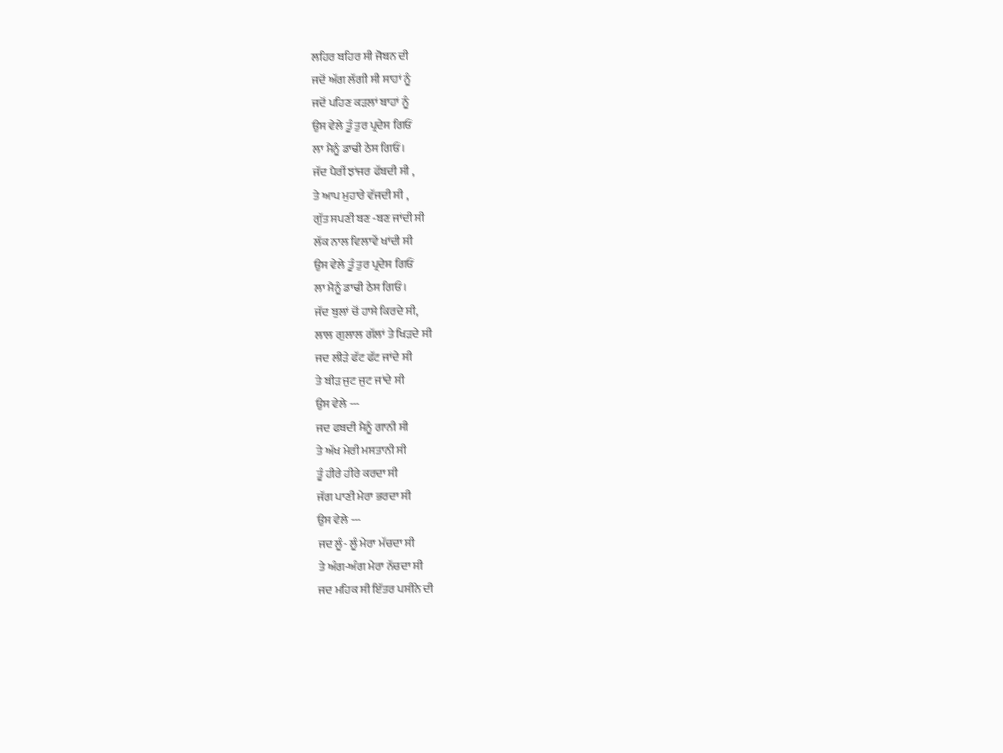ਲਹਿਰ ਬਹਿਰ ਸੀ ਜੋਬਨ ਦੀ
ਜਦੋਂ ਅੱਗ ਲੱਗੀ ਸੀ ਸਾਹਾਂ ਨੂੰ
ਜਦੋਂ ਪਹਿਣ ਕੜਲਾਂ ਬਾਹਾਂ ਨੂੰ
ਉਸ ਵੇਲੇ ਤੂੰ ਤੁਰ ਪ੍ਰਦੇਸ ਗਿਓਂ
ਲਾ ਮੈਨੂੰ ਡਾਢੀ ਠੇਸ ਗਿਓਂ।
ਜੱਦ ਪੈਰੀਂ ਝਾਂਜਰ ਫੱਬਦੀ ਸੀ ,
ਤੇ ਆਪ ਮੁਹਾਰੇ ਵੱਜਦੀ ਸੀ ,
ਗੁੱਤ ਸਪਣੀ ਬਣ -ਬਣ ਜਾਂਦੀ ਸੀ
ਲੱਕ ਨਾਲ ਵਿਲਾਵੇਂ ਖਾਂਦੀ ਸੀ
ਉਸ ਵੇਲੇ ਤੂੰ ਤੁਰ ਪ੍ਰਦੇਸ ਗਿਓਂ
ਲਾ ਮੈਨੂੰ ਡਾਢੀ ਠੇਸ ਗਿਓਂ ।
ਜੱਦ ਬੁਲਾਂ ਚੋਂ ਹਾਸੇ ਕਿਰਦੇ ਸੀ,
ਲਾਲ ਗੁਲਾਲ ਗੱਲਾਂ ਤੇ ਖਿੜਦੇ ਸੀ
ਜਦ ਲੀੜੇ ਫੱਟ ਫੱਟ ਜਾਂਦੇ ਸੀ
ਤੇ ਬੀੜ ਜੁਟ ਜੁਟ ਜਾਂਦੇ ਸੀ
ਉਸ ਵੇਲੇ ---
ਜਦ ਫਬਦੀ ਮੈਨੂੰ ਗਾਨੀ ਸੀ
ਤੇ ਅੱਖ ਮੇਰੀ ਮਸਤਾਨੀ ਸੀ
ਤੂੰ ਹੀਰੇ ਹੀਰੇ ਕਰਦਾ ਸੀ
ਜੱਗ ਪਾਣੀ ਮੇਰਾ ਭਰਦਾ ਸੀ
ਉਸ ਵੇਲੇ ---
ਜਦ ਲੂੰ- ਲੂੰ ਮੇਰਾ ਮੱਚਦਾ ਸੀ
ਤੇ ਅੰਗ-ਅੰਗ ਮੇਰਾ ਨੱਚਦਾ ਸੀ
ਜਦ ਮਹਿਕ ਸੀ ਇੱਤਰ ਪਸੀਨੇ ਦੀ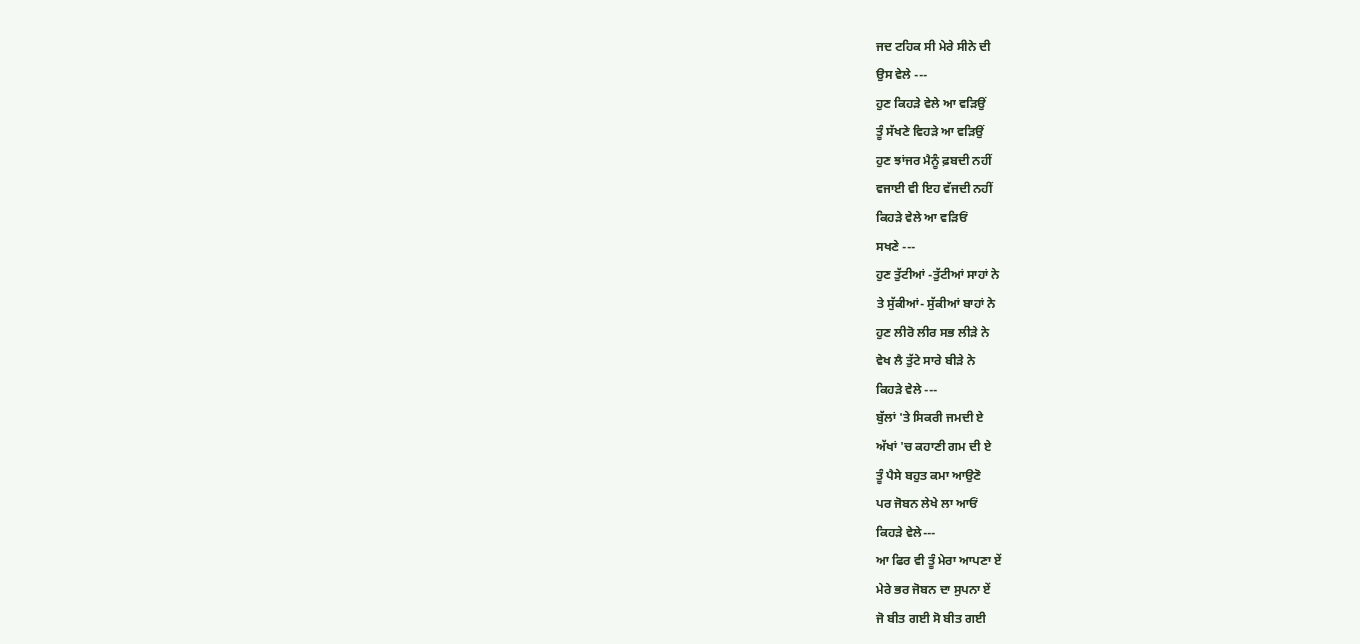ਜਦ ਟਹਿਕ ਸੀ ਮੇਰੇ ਸੀਨੇ ਦੀ
ਉਸ ਵੇਲੇ ---
ਹੁਣ ਕਿਹੜੇ ਵੇਲੇ ਆ ਵੜਿਉਂ
ਤੂੰ ਸੱਖਣੇ ਵਿਹੜੇ ਆ ਵੜਿਉਂ
ਹੁਣ ਝਾਂਜਰ ਮੈਨੂੰ ਫ਼ਬਦੀ ਨਹੀਂ
ਵਜਾਈ ਵੀ ਇਹ ਵੱਜਦੀ ਨਹੀਂ
ਕਿਹੜੇ ਵੇਲੇ ਆ ਵੜਿਓਂ
ਸਖਣੇ ---
ਹੁਣ ਤੁੱਟੀਆਂ -ਤੁੱਟੀਆਂ ਸਾਹਾਂ ਨੇ
ਤੇ ਸੁੱਕੀਆਂ- ਸੁੱਕੀਆਂ ਬਾਹਾਂ ਨੇ
ਹੁਣ ਲੀਰੋ ਲੀਰ ਸਭ ਲੀੜੇ ਨੇ
ਵੇਖ ਲੈ ਤੁੱਟੇ ਸਾਰੇ ਬੀੜੇ ਨੇ
ਕਿਹੜੇ ਵੇਲੇ ---
ਬੁੱਲਾਂ 'ਤੇ ਸਿਕਰੀ ਜਮਦੀ ਏ
ਅੱਖਾਂ 'ਚ ਕਹਾਣੀ ਗਮ ਦੀ ਏ
ਤੂੰ ਪੈਸੇ ਬਹੁਤ ਕਮਾ ਆਉਣੋ
ਪਰ ਜੋਬਨ ਲੇਖੇ ਲਾ ਆਓਂ
ਕਿਹੜੇ ਵੇਲੇ---
ਆ ਫਿਰ ਵੀ ਤੂੰ ਮੇਰਾ ਆਪਣਾ ਏਂ
ਮੇਰੇ ਭਰ ਜੋਬਨ ਦਾ ਸੁਪਨਾ ਏਂ
ਜੋ ਬੀਤ ਗਈ ਸੋ ਬੀਤ ਗਈ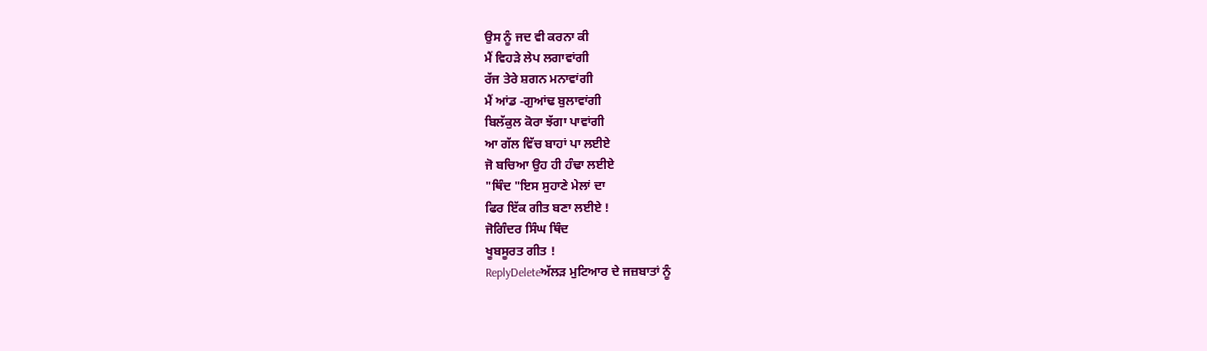ਉਸ ਨੂੰ ਜਦ ਵੀ ਕਰਨਾ ਕੀ
ਮੈਂ ਵਿਹੜੇ ਲੇਪ ਲਗਾਵਾਂਗੀ
ਰੱਜ ਤੇਰੇ ਸ਼ਗਨ ਮਨਾਵਾਂਗੀ
ਮੈਂ ਆਂਡ -ਗੁਆਂਢ ਬੁਲਾਵਾਂਗੀ
ਬਿਲੱਕੁਲ ਕੋਰਾ ਝੱਗਾ ਪਾਵਾਂਗੀ
ਆ ਗੱਲ ਵਿੱਚ ਬਾਹਾਂ ਪਾ ਲਈਏ
ਜੋ ਬਚਿਆ ਉਹ ਹੀ ਹੰਢਾ ਲਈਏ
"ਥਿੰਦ "ਇਸ ਸੁਹਾਣੇ ਮੇਲਾਂ ਦਾ
ਫਿਰ ਇੱਕ ਗੀਤ ਬਣਾ ਲਈਏ !
ਜੋਗਿੰਦਰ ਸਿੰਘ ਥਿੰਦ
ਖੂਬਸੂਰਤ ਗੀਤ !
ReplyDeleteਅੱਲੜ ਮੁਟਿਆਰ ਦੇ ਜਜ਼ਬਾਤਾਂ ਨੂੰ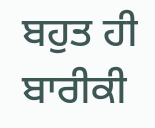ਬਹੁਤ ਹੀ ਬਾਰੀਕੀ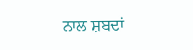ਨਾਲ ਸ਼ਬਦਾਂ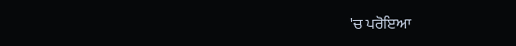'ਚ ਪਰੋਇਆ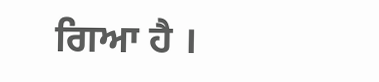ਗਿਆ ਹੈ ।